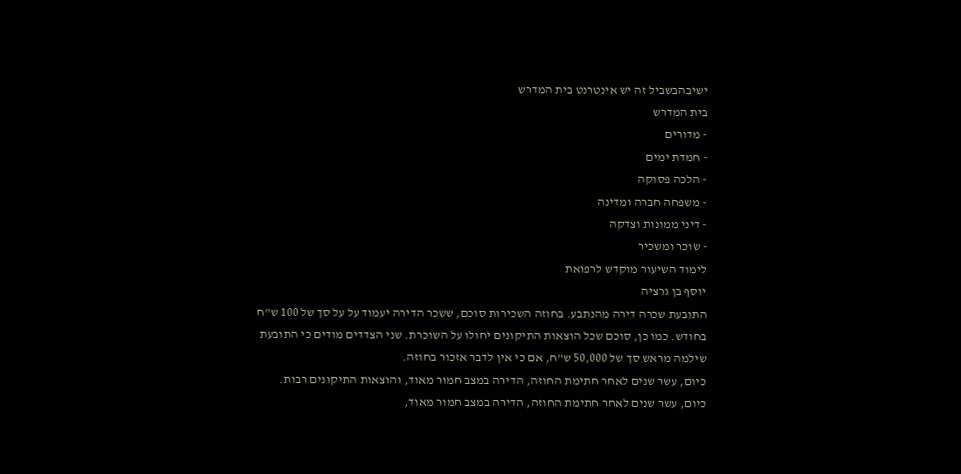ישיבהבשביל זה יש אינטרנט בית המדרש
בית המדרש
- מדורים
- חמדת ימים
- הלכה פסוקה
- משפחה חברה ומדינה
- דיני ממונות וצדקה
- שוכר ומשכיר
לימוד השיעור מוקדש לרפואת
יוסף בן גרציה
התובעת שכרה דירה מהנתבע. בחוזה השכירות סוכם, ששכר הדירה יעמוד על על סך של 100 ש"ח בחודש. כמו כן, סוכם שכל הוצאות התיקונים יחולו על השוכרת. שני הצדדים מודים כי התובעת שילמה מראש סך של 50,000 ש"ח, אם כי אין לדבר אזכור בחוזה.
כיום, עשר שנים לאחר חתימת החוזה, הדירה במצב חמור מאוד, והוצאות התיקונים רבות.
כיום, עשר שנים לאחר חתימת החוזה, הדירה במצב חמור מאוד,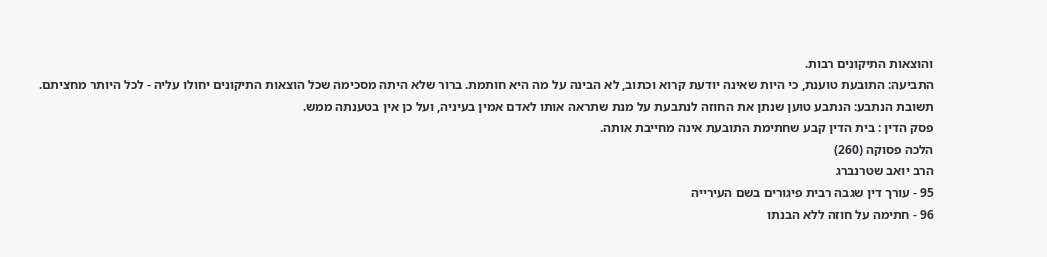והוצאות התיקונים רבות.
התביעה: התובעת טוענת, כי היות שאינה יודעת קרוא וכתוב, לא הבינה על מה היא חותמת. ברור שלא היתה מסכימה שכל הוצאות התיקונים יחולו עליה - לכל היותר מחציתם.
תשובת הנתבע: הנתבע טוען שנתן את החוזה לנתבעת על מנת שתראה אותו לאדם אמין בעיניה, ועל כן אין בטענתה ממש.
פסק הדין : בית הדין קבע שחתימת התובעת אינה מחייבת אותה.
הלכה פסוקה (260)
הרב יואב שטרנברג
95 - עורך דין שגבה רבית פיגורים בשם העירייה
96 - חתימה על חוזה ללא הבנתו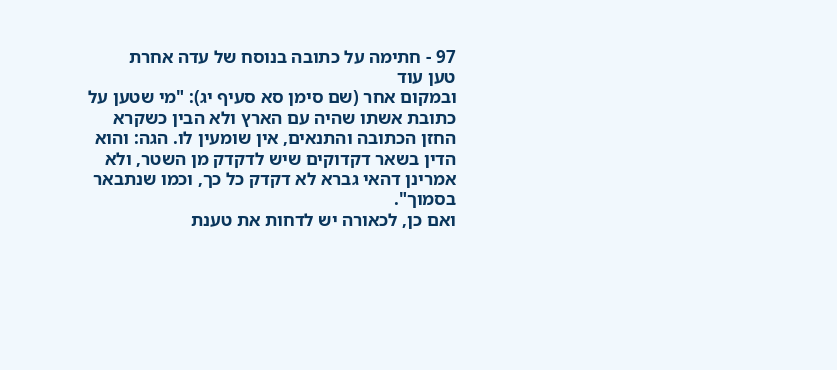97 - חתימה על כתובה בנוסח של עדה אחרת
טען עוד
ובמקום אחר (שם סימן סא סעיף יג): "מי שטען על כתובת אשתו שהיה עם הארץ ולא הבין כשקרא החזן הכתובה והתנאים, אין שומעין לו. הגה: והוא הדין בשאר דקדוקים שיש לדקדק מן השטר, ולא אמרינן דהאי גברא לא דקדק כל כך, וכמו שנתבאר בסמוך".
ואם כן, לכאורה יש לדחות את טענת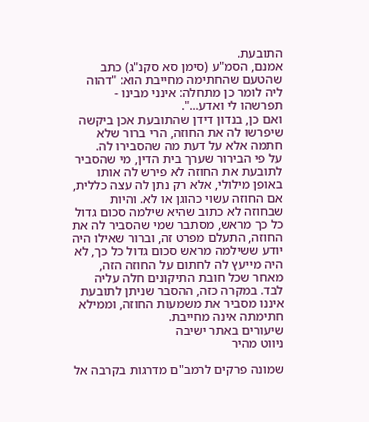התובעת.
אמנם, הסמ"ע (סימן סא סקנ"ג) כתב שהטעם שהחתימה מחייבת הוא: "דהוה ליה לומר כן מתחלה: אינני מבינו - תפרשהו לי ואדע...".
ואם כן, בנדון דידן שהתובעת אכן ביקשה שיפרשו לה את החוזה, הרי ברור שלא חתמה אלא על דעת מה שהסבירו לה.
על פי הבירור שערך בית הדין, מי שהסביר לתובעת את החוזה לא פירש לה אותו באופן מילולי, אלא רק נתן לה עצה כללית, אם החוזה עשוי כהוגן או לא. והיות שבחוזה לא כתוב שהיא שילמה סכום גדול כל כך מראש, מסתבר שמי שהסביר לה את החוזה, התעלם מפרט זה, וברור שאילו היה יודע ששילמה מראש סכום גדול כל כך, לא היה מייעץ לה לחתום על החוזה הזה, מאחר שכל חובת התיקונים חלה עליה לבד. במקרה כזה, ההסבר שניתן לתובעת איננו מסביר את משמעות החוזה, וממילא חתימתה אינה מחייבת.
שיעורים באתר ישיבה
ניווט מהיר

שמונה פרקים לרמב"ם מדרגות בקרבה אל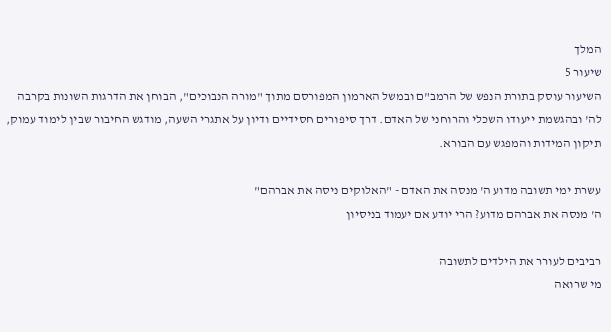המלך
שיעור 5
השיעור עוסק בתורת הנפש של הרמב"ם ובמשל הארמון המפורסם מתוך "מורה הנבוכים", הבוחן את הדרגות השונות בקרבה לה' ובהגשמת ייעודו השכלי והרוחני של האדם. דרך סיפורים חסידיים ודיון על אתגרי השעה, מודגש החיבור שבין לימוד עמוק, תיקון המידות והמפגש עם הבורא.

עשרת ימי תשובה מדוע ה' מנסה את האדם - "האלוקים ניסה את אברהם"
ה' מנסה את אברהם מדוע? הרי יודע אם יעמוד בניסיון

רביבים לעורר את הילדים לתשובה
מי שרואה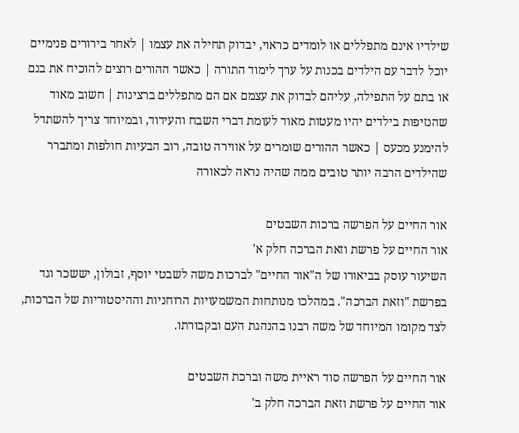שילדיו אינם מתפללים או לומדים כראוי, יבדוק תחילה את עצמו | לאחר בירורים פנימיים יוכל לדבר עם הילדים בכנות על ערך לימוד התורה | כאשר ההורים רוצים להוכיח את בנם או בתם על התפילה, עליהם לבדוק את עצמם אם הם מתפללים ברצינות | חשוב מאוד שהנזיפות בילדים יהיו מעטות מאוד לעומת דברי השבח והעידוד, ובמיוחד צריך להשתדל להימנע מכעס | כאשר ההורים שומרים על אווירה טובה, רוב הבעיות חולפות ומתברר שהילדים הרבה יותר טובים ממה שהיה נראה לכאורה

אור החיים על הפרשה ברכות השבטים
אור החיים על פרשת וזאת הברכה חלק א'
השיעור עוסק בביאורו של ה"אור החיים" לברכות משה לשבטי יוסף, זבולון, יששכר וגד בפרשת "וזאת הברכה". במהלכו מנותחות המשמעויות הרוחניות וההיסטוריות של הברכות, לצד מקומו המיוחד של משה רבנו בהנהגת העם ובקבורתו.

אור החיים על הפרשה סוד ראיית משה וברכת השבטים
אור החיים על פרשת וזאת הברכה חלק ב'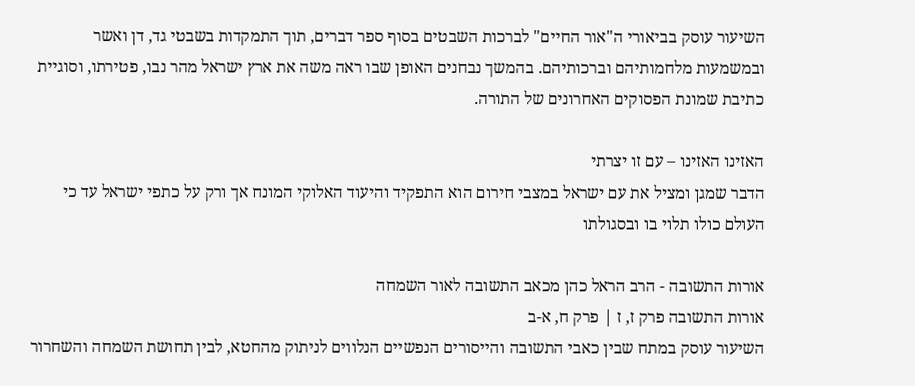השיעור עוסק בביאורי ה"אור החיים" לברכות השבטים בסוף ספר דברים, תוך התמקדות בשבטי גד, דן ואשר ובמשמעות מלחמותיהם וברכותיהם. בהמשך נבחנים האופן שבו ראה משה את ארץ ישראל מהר נבו, פטירתו, וסוגיית כתיבת שמונת הפסוקים האחרונים של התורה.

האזינו האזינו – עם זו יצרתי
הדבר שמגן ומציל את עם ישראל במצבי חירום הוא התפקיד והיעוד האלוקי המונח אך ורק על כתפי ישראל עד כי העולם כולו תלוי בו ובסגולתו

אורות התשובה - הרב הראל כהן מכאב התשובה לאור השמחה
אורות התשובה פרק ז, ז | פרק ח, א-ב
השיעור עוסק במתח שבין כאבי התשובה והייסורים הנפשיים הנלווים לניתוק מהחטא, לבין תחושת השמחה והשחרור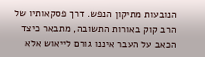הנובעות מתיקון הנפש. דרך פסקאותיו של הרב קוק באורות התשובה, מתבאר כיצד הכאב על העבר איננו גורם לייאוש אלא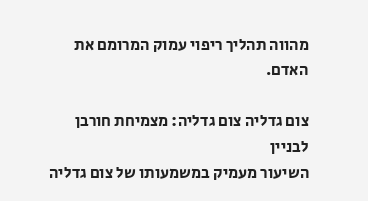מהווה תהליך ריפוי עמוק המרומם את האדם.

צום גדליה צום גדליה: מצמיחת חורבן לבניין
השיעור מעמיק במשמעותו של צום גדליה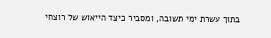בתוך עשרת ימי תשובה, ומסביר כיצד הייאוש של רוצחי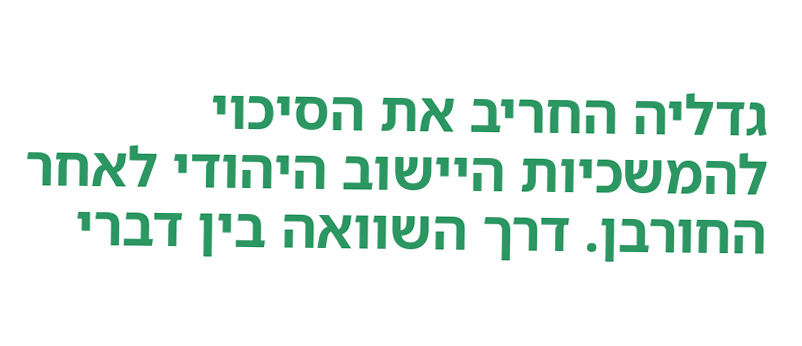גדליה החריב את הסיכוי להמשכיות היישוב היהודי לאחר החורבן. דרך השוואה בין דברי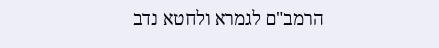הרמב"ם לגמרא ולחטא נדב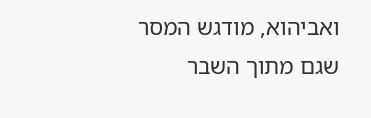ואביהוא, מודגש המסר שגם מתוך השבר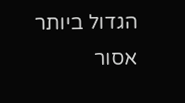הגדול ביותר אסור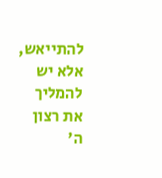להתייאש, אלא יש להמליך את רצון ה'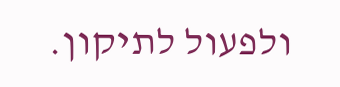ולפעול לתיקון.